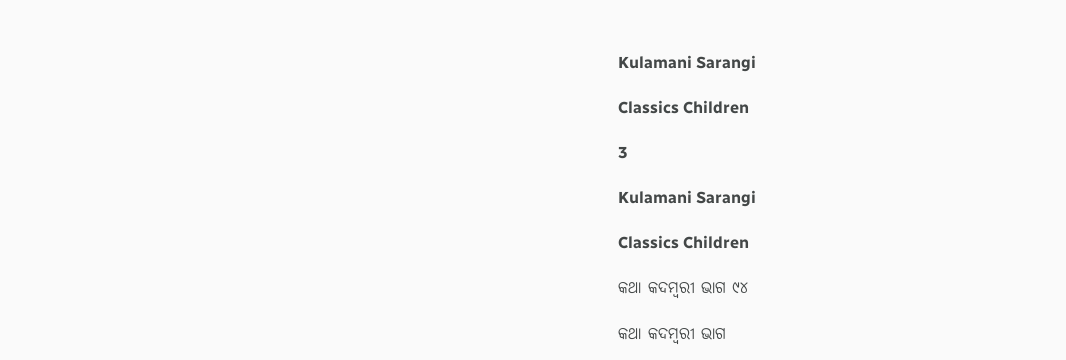Kulamani Sarangi

Classics Children

3

Kulamani Sarangi

Classics Children

କଥା କଦମ୍ବରୀ ଭାଗ ୯୪

କଥା କଦମ୍ବରୀ ଭାଗ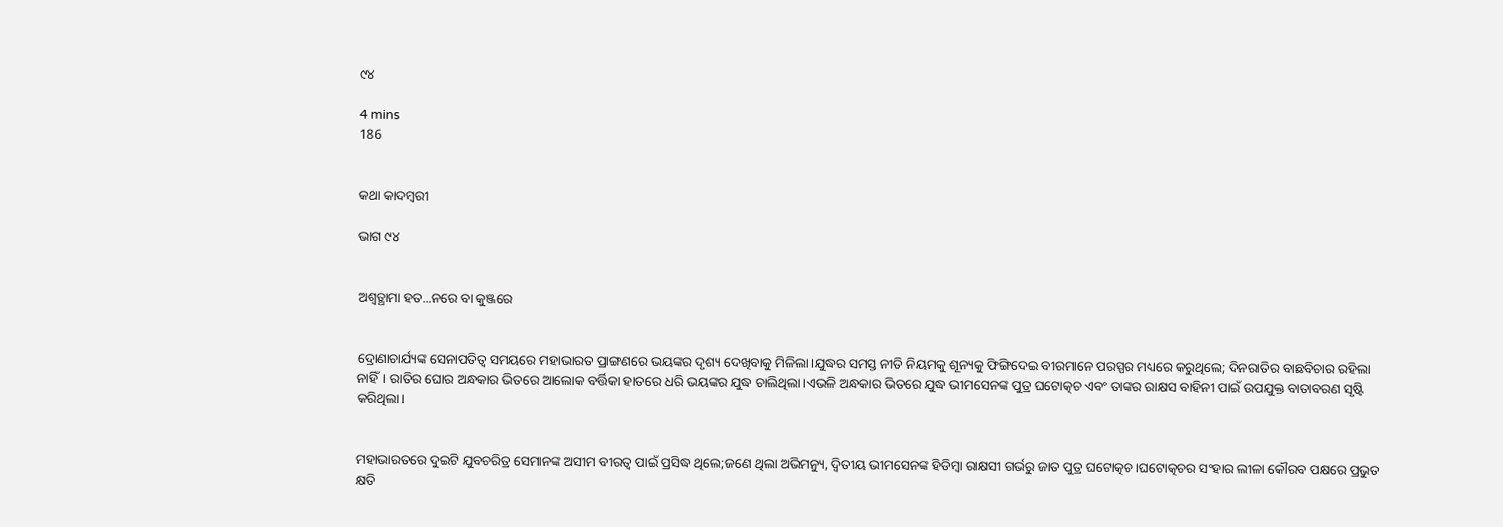୯୪

4 mins
186


କଥା କାଦମ୍ବରୀ

ଭାଗ ୯୪


ଅଶ୍ଵତ୍ଥାମା ହତ...ନରେ ବା କୁଞ୍ଜରେ


ଦ୍ରୋଣାଚାର୍ଯ୍ୟଙ୍କ ସେନାପତିତ୍ବ ସମୟରେ ମହାଭାରତ ପ୍ରାଙ୍ଗଣରେ ଭୟଙ୍କର ଦୃଶ୍ୟ ଦେଖିବାକୁ ମିଳିଲା।ଯୁଦ୍ଧର ସମସ୍ତ ନୀତି ନିୟମକୁ ଶୂନ୍ୟକୁ ଫିଙ୍ଗିଦେଇ ବୀରମାନେ ପରସ୍ପର ମଧ୍ୟରେ କରୁଥିଲେ; ଦିନରାତିର ବାଛବିଚାର ରହିଲା ନାହିଁ। ରାତିର ଘୋର ଅନ୍ଧକାର ଭିତରେ ଆଲୋକ ବର୍ତ୍ତିକା ହାତରେ ଧରି ଭୟଙ୍କର ଯୁଦ୍ଧ ଚାଲିଥିଲା।ଏଭଳି ଅନ୍ଧକାର ଭିତରେ ଯୁଦ୍ଧ ଭୀମସେନଙ୍କ ପୁତ୍ର ଘଟୋତ୍କଚ ଏବଂ ତାଙ୍କର ରାକ୍ଷସ ବାହିନୀ ପାଇଁ ଉପଯୁକ୍ତ ବାତାବରଣ ସୃଷ୍ଟି କରିଥିଲା।


ମହାଭାରତରେ ଦୁଇଟି ଯୁବଚରିତ୍ର ସେମାନଙ୍କ ଅସୀମ ବୀରତ୍ବ ପାଇଁ ପ୍ରସିଦ୍ଧ ଥିଲେ;ଜଣେ ଥିଲା ଅଭିମନ୍ୟୁ, ଦ୍ବିତୀୟ ଭୀମସେନଙ୍କ ହିଡିମ୍ବା ରାକ୍ଷସୀ ଗର୍ଭରୁ ଜାତ ପୁତ୍ର ଘଟୋତ୍କଚ।ଘଟୋତ୍କଚର ସଂହାର ଲୀଳା କୌରବ ପକ୍ଷରେ ପ୍ରଭୁତ କ୍ଷତି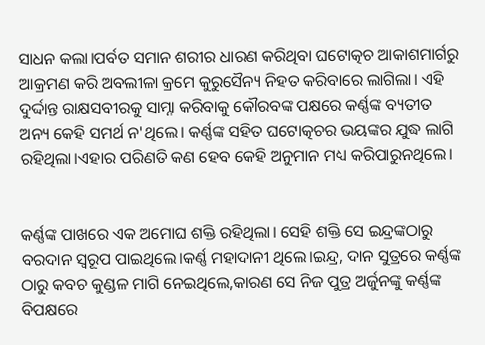ସାଧନ କଲା।ପର୍ବତ ସମାନ ଶରୀର ଧାରଣ କରିଥିବା ଘଟୋତ୍କଚ ଆକାଶମାର୍ଗରୁ ଆକ୍ରମଣ କରି ଅବଲୀଳା କ୍ରମେ କୁରୁସୈନ୍ୟ ନିହତ କରିବାରେ ଲାଗିଲା। ଏହି ଦୁର୍ଦ୍ଦାନ୍ତ ରାକ୍ଷସବୀରକୁ ସାମ୍ନା କରିବାକୁ କୌରବଙ୍କ ପକ୍ଷରେ କର୍ଣ୍ଣଙ୍କ ବ୍ୟତୀତ ଅନ୍ୟ କେହି ସମର୍ଥ ନ'ଥିଲେ। କର୍ଣ୍ଣଙ୍କ ସହିତ ଘଟୋତ୍କଚର ଭୟଙ୍କର ଯୁଦ୍ଧ ଲାଗି ରହିଥିଲା।ଏହାର ପରିଣତି କଣ ହେବ କେହି ଅନୁମାନ ମଧ୍ୟ କରିପାରୁନଥିଲେ।


କର୍ଣ୍ଣଙ୍କ ପାଖରେ ଏକ ଅମୋଘ ଶକ୍ତି ରହିଥିଲା। ସେହି ଶକ୍ତି ସେ ଇନ୍ଦ୍ରଙ୍କଠାରୁ ବରଦାନ ସ୍ବରୂପ ପାଇଥିଲେ।କର୍ଣ୍ଣ ମହାଦାନୀ ଥିଲେ।ଇନ୍ଦ୍ର, ଦାନ ସୁତ୍ରରେ କର୍ଣ୍ଣଙ୍କ ଠାରୁ କବଚ କୁଣ୍ଡଳ ମାଗି ନେଇଥିଲେ,କାରଣ ସେ ନିଜ ପୁତ୍ର ଅର୍ଜୁନଙ୍କୁ କର୍ଣ୍ଣଙ୍କ ବିପକ୍ଷରେ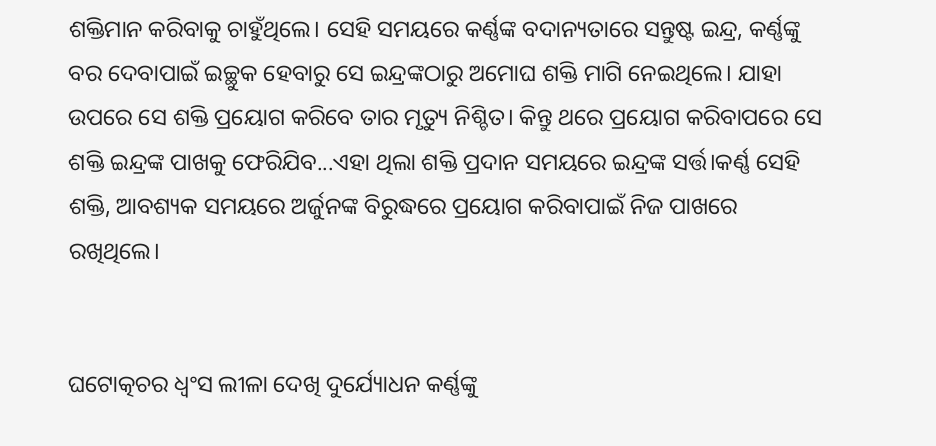ଶକ୍ତିମାନ କରିବାକୁ ଚାହୁଁଥିଲେ। ସେହି ସମୟରେ କର୍ଣ୍ଣଙ୍କ ବଦାନ୍ୟତାରେ ସନ୍ତୁଷ୍ଟ ଇନ୍ଦ୍ର, କର୍ଣ୍ଣଙ୍କୁ ବର ଦେବାପାଇଁ ଇଚ୍ଛୁକ ହେବାରୁ ସେ ଇନ୍ଦ୍ରଙ୍କଠାରୁ ଅମୋଘ ଶକ୍ତି ମାଗି ନେଇଥିଲେ। ଯାହା ଉପରେ ସେ ଶକ୍ତି ପ୍ରୟୋଗ କରିବେ ତାର ମୃତ୍ୟୁ ନିଶ୍ଚିତ। କିନ୍ତୁ ଥରେ ପ୍ରୟୋଗ କରିବାପରେ ସେ ଶକ୍ତି ଇନ୍ଦ୍ରଙ୍କ ପାଖକୁ ଫେରିଯିବ...ଏହା ଥିଲା ଶକ୍ତି ପ୍ରଦାନ ସମୟରେ ଇନ୍ଦ୍ରଙ୍କ ସର୍ତ୍ତ।କର୍ଣ୍ଣ ସେହି ଶକ୍ତି, ଆବଶ୍ୟକ ସମୟରେ ଅର୍ଜୁନଙ୍କ ବିରୁଦ୍ଧରେ ପ୍ରୟୋଗ କରିବାପାଇଁ ନିଜ ପାଖରେ ରଖିଥିଲେ।


ଘଟୋତ୍କଚର ଧ୍ବଂସ ଲୀଳା ଦେଖି ଦୁର୍ଯ୍ୟୋଧନ କର୍ଣ୍ଣଙ୍କୁ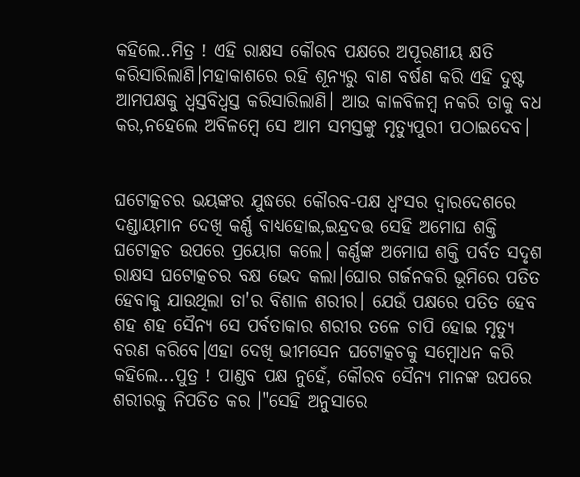କହିଲେ..ମିତ୍ର ! ଏହି ରାକ୍ଷସ କୌରବ ପକ୍ଷରେ ଅପୂରଣୀୟ କ୍ଷତି କରିସାରିଲାଣି।ମହାକାଶରେ ରହି ଶୂନ୍ୟରୁ ବାଣ ବର୍ଷଣ କରି ଏହି ଦୁଷ୍ଟ ଆମପକ୍ଷକୁ ଧ୍ବସ୍ତବିଧ୍ବସ୍ତ କରିସାରିଲାଣି। ଆଉ କାଳବିଳମ୍ବ ନକରି ତାକୁ ବଧ କର,ନହେଲେ ଅବିଳମ୍ବେ ସେ ଆମ ସମସ୍ତଙ୍କୁ ମୃତ୍ୟୁପୁରୀ ପଠାଇଦେବ।


ଘଟୋତ୍କଚର ଭୟଙ୍କର ଯୁଦ୍ଧରେ କୌରବ-ପକ୍ଷ ଧ୍ବଂସର ଦ୍ୱାରଦେଶରେ ଦଣ୍ଡାୟମାନ ଦେଖି କର୍ଣ୍ଣ ବାଧ୍ୟହୋଇ,ଇନ୍ଦ୍ରଦତ୍ତ ସେହି ଅମୋଘ ଶକ୍ତି ଘଟୋତ୍କଚ ଉପରେ ପ୍ରୟୋଗ କଲେ। କର୍ଣ୍ଣଙ୍କ ଅମୋଘ ଶକ୍ତି ପର୍ବତ ସଦୃଶ ରାକ୍ଷସ ଘଟୋତ୍କଚର ବକ୍ଷ ଭେଦ କଲା।ଘୋର ଗର୍ଜନକରି ଭୂମିରେ ପତିତ ହେବାକୁ ଯାଉଥିଲା ତା'ର ବିଶାଳ ଶରୀର। ଯେଉଁ ପକ୍ଷରେ ପତିତ ହେବ ଶହ ଶହ ସୈନ୍ୟ ସେ ପର୍ବତାକାର ଶରୀର ତଳେ ଚାପି ହୋଇ ମୃତ୍ୟୁ ବରଣ କରିବେ।ଏହା ଦେଖି ଭୀମସେନ ଘଟୋତ୍କଚକୁ ସମ୍ବୋଧନ କରି କହିଲେ...ପୁତ୍ର ! ପାଣ୍ଡବ ପକ୍ଷ ନୁହେଁ, କୌରବ ସୈନ୍ୟ ମାନଙ୍କ ଉପରେ ଶରୀରକୁ ନିପତିତ କର ।"ସେହି ଅନୁସାରେ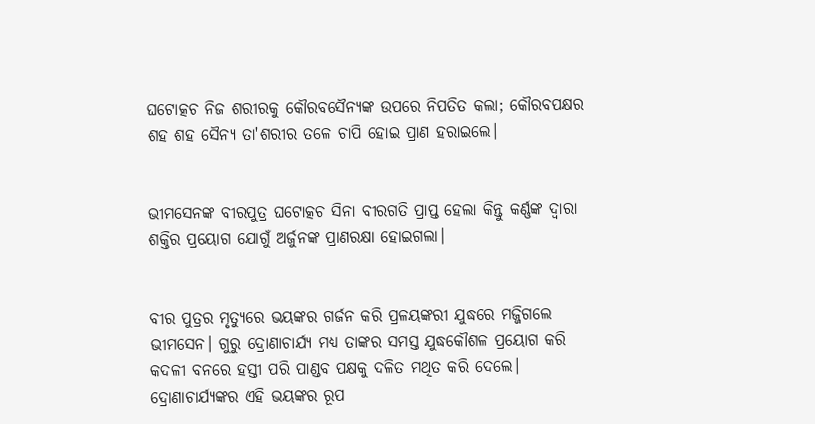ଘଟୋତ୍କଚ ନିଜ ଶରୀରକୁ କୌରବସୈନ୍ୟଙ୍କ ଉପରେ ନିପତିତ କଲା; କୌରବପକ୍ଷର ଶହ ଶହ ସୈନ୍ୟ ତା'ଶରୀର ତଳେ ଚାପି ହୋଇ ପ୍ରାଣ ହରାଇଲେ।


ଭୀମସେନଙ୍କ ବୀରପୁତ୍ର ଘଟୋତ୍କଚ ସିନା ବୀରଗତି ପ୍ରାପ୍ତ ହେଲା କିନ୍ତୁ କର୍ଣ୍ଣଙ୍କ ଦ୍ବାରା ଶକ୍ତିର ପ୍ରୟୋଗ ଯୋଗୁଁ ଅର୍ଜୁନଙ୍କ ପ୍ରାଣରକ୍ଷା ହୋଇଗଲା।


ବୀର ପୁତ୍ରର ମୃତ୍ୟୁରେ ଭୟଙ୍କର ଗର୍ଜନ କରି ପ୍ରଳୟଙ୍କରୀ ଯୁଦ୍ଧରେ ମଜ୍ଜିଗଲେ ଭୀମସେନ। ଗୁରୁ ଦ୍ରୋଣାଚାର୍ଯ୍ୟ ମଧ୍ୟ ତାଙ୍କର ସମସ୍ତ ଯୁଦ୍ଧକୌଶଳ ପ୍ରୟୋଗ କରି କଦଳୀ ବନରେ ହସ୍ତୀ ପରି ପାଣ୍ଡବ ପକ୍ଷକୁ ଦଳିତ ମଥିତ କରି ଦେଲେ। ଦ୍ରୋଣାଚାର୍ଯ୍ୟଙ୍କର ଏହି ଭୟଙ୍କର ରୂପ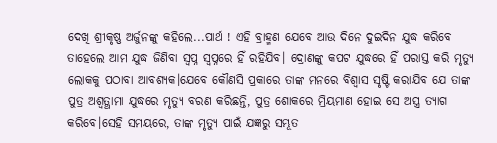ଦେଖି ଶ୍ରୀକୃଷ୍ଣ ଅର୍ଜୁନଙ୍କୁ କହିଲେ...ପାର୍ଥ ! ଏହି ବ୍ରାହ୍ମଣ ଯେବେ ଆଉ ଦିନେ ଦୁଇଦିନ ଯୁଦ୍ଧ କରିବେ ତାହେଲେ ଆମ ଯୁଦ୍ଧ ଜିଣିବା ସ୍ବପ୍ନ ସ୍ବପ୍ନରେ ହିଁ ରହିଯିବ। ଦ୍ରୋଣଙ୍କୁ କପଟ ଯୁଦ୍ଧରେ ହିଁ ପରାସ୍ତ କରି ମୃତ୍ୟୁ ଲୋକକୁ ପଠାବା ଆବଶ୍ୟକ।ଯେବେ କୌଣସି ପ୍ରକାରେ ତାଙ୍କ ମନରେ ବିଶ୍ବାସ ସୃଷ୍ଟି କରାଯିବ ଯେ ତାଙ୍କ ପୁତ୍ର ଅଶ୍ଵତ୍ଥାମା ଯୁଦ୍ଧରେ ମୃତ୍ୟୁ ବରଣ କରିଛନ୍ତି, ପୁତ୍ର ଶୋକରେ ମ୍ରିୟମାଣ ହୋଇ ସେ ଅସ୍ତ୍ର ତ୍ୟାଗ କରିବେ।ସେହି ସମୟରେ, ତାଙ୍କ ମୃତ୍ୟୁ ପାଇଁ ଯଜ୍ଞରୁ ସମ୍ଭୂତ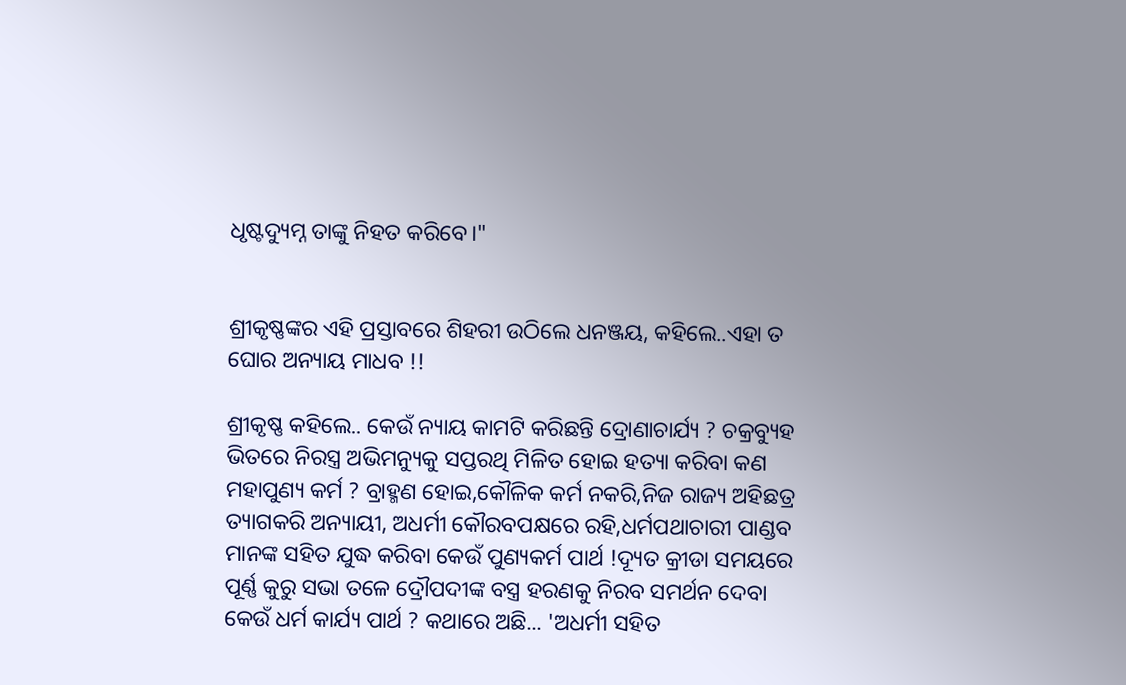ଧୃଷ୍ଟଦ୍ୟୁମ୍ନ ତାଙ୍କୁ ନିହତ କରିବେ।"


ଶ୍ରୀକୃଷ୍ଣଙ୍କର ଏହି ପ୍ରସ୍ତାବରେ ଶିହରୀ ଉଠିଲେ ଧନଞ୍ଜୟ, କହିଲେ..ଏହା ତ ଘୋର ଅନ୍ୟାୟ ମାଧବ !!

ଶ୍ରୀକୃଷ୍ଣ କହିଲେ.. କେଉଁ ନ୍ୟାୟ କାମଟି କରିଛନ୍ତି ଦ୍ରୋଣାଚାର୍ଯ୍ୟ ? ଚକ୍ରବ୍ୟୁହ ଭିତରେ ନିରସ୍ତ୍ର ଅଭିମନ୍ୟୁକୁ ସପ୍ତରଥି ମିଳିତ ହୋଇ ହତ୍ୟା କରିବା କଣ ମହାପୁଣ୍ୟ କର୍ମ ? ବ୍ରାହ୍ମଣ ହୋଇ,କୌଳିକ କର୍ମ ନକରି,ନିଜ ରାଜ୍ୟ ଅହିଛତ୍ର ତ୍ୟାଗକରି ଅନ୍ୟାୟୀ, ଅଧର୍ମୀ କୌରବପକ୍ଷରେ ରହି,ଧର୍ମପଥାଚାରୀ ପାଣ୍ଡବ ମାନଙ୍କ ସହିତ ଯୁଦ୍ଧ କରିବା କେଉଁ ପୁଣ୍ୟକର୍ମ ପାର୍ଥ !ଦ୍ୟୂତ କ୍ରୀଡା ସମୟରେ ପୂର୍ଣ୍ଣ କୁରୁ ସଭା ତଳେ ଦ୍ରୌପଦୀଙ୍କ ବସ୍ତ୍ର ହରଣକୁ ନିରବ ସମର୍ଥନ ଦେବା କେଉଁ ଧର୍ମ କାର୍ଯ୍ୟ ପାର୍ଥ ? କଥାରେ ଅଛି... 'ଅଧର୍ମୀ ସହିତ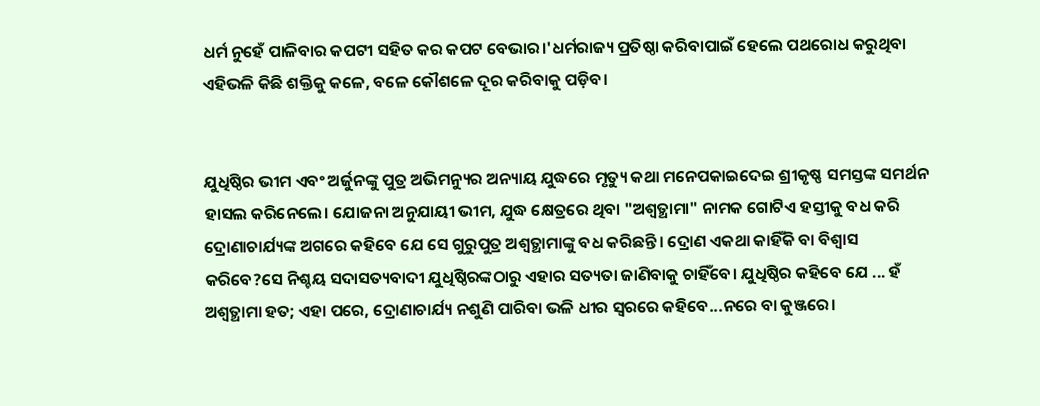ଧର୍ମ ନୁହେଁ ପାଳିବାର କପଟୀ ସହିତ କର କପଟ ବେଭାର।'ଧର୍ମରାଜ୍ୟ ପ୍ରତିଷ୍ଠା କରିବାପାଇଁ ହେଲେ ପଥରୋଧ କରୁଥିବା ଏହିଭଳି କିଛି ଶକ୍ତିକୁ କଳେ, ବଳେ କୌଶଳେ ଦୂର କରିବାକୁ ପଡ଼ିବ।


ଯୁଧିଷ୍ଠିର ଭୀମ ଏବଂ ଅର୍ଜୁନଙ୍କୁ ପୁତ୍ର ଅଭିମନ୍ୟୁର ଅନ୍ୟାୟ ଯୁଦ୍ଧରେ ମୃତ୍ୟୁ କଥା ମନେପକାଇଦେଇ ଶ୍ରୀକୃଷ୍ଣ ସମସ୍ତଙ୍କ ସମର୍ଥନ ହାସଲ କରିନେଲେ। ଯୋଜନା ଅନୁଯାୟୀ ଭୀମ, ଯୁଦ୍ଧ କ୍ଷେତ୍ରରେ ଥିବା "ଅଶ୍ଵତ୍ଥାମା" ନାମକ ଗୋଟିଏ ହସ୍ତୀକୁ ବଧ କରି ଦ୍ରୋଣାଚାର୍ଯ୍ୟଙ୍କ ଅଗରେ କହିବେ ଯେ ସେ ଗୁରୁପୁତ୍ର ଅଶ୍ଵତ୍ଥାମାଙ୍କୁ ବଧ କରିଛନ୍ତି। ଦ୍ରୋଣ ଏକଥା କାହିଁକି ବା ବିଶ୍ବାସ କରିବେ?ସେ ନିଶ୍ଚୟ ସଦାସତ୍ୟବାଦୀ ଯୁଧିଷ୍ଠିରଙ୍କଠାରୁ ଏହାର ସତ୍ୟତା ଜାଣିବାକୁ ଚାହିଁବେ। ଯୁଧିଷ୍ଠିର କହିବେ ଯେ ... ହଁ ଅଶ୍ଵତ୍ଥାମା ହତ; ଏହା ପରେ, ଦ୍ରୋଣାଚାର୍ଯ୍ୟ ନଶୁଣି ପାରିବା ଭଳି ଧୀର ସ୍ବରରେ କହିବେ...ନରେ ବା କୁଞ୍ଜରେ।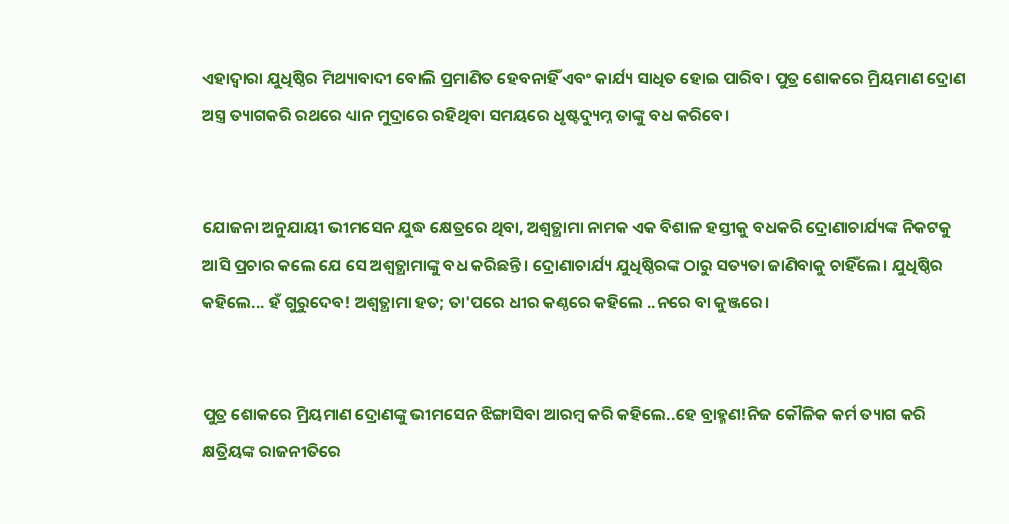ଏହାଦ୍ବାରା ଯୁଧିଷ୍ଠିର ମିଥ୍ୟାବାଦୀ ବୋଲି ପ୍ରମାଣିତ ହେବନାହିଁ ଏବଂ କାର୍ଯ୍ୟ ସାଧିତ ହୋଇ ପାରିବ। ପୁତ୍ର ଶୋକରେ ମ୍ରିୟମାଣ ଦ୍ରୋଣ ଅସ୍ତ୍ର ତ୍ୟାଗକରି ରଥରେ ଧ୍ୟାନ ମୁଦ୍ରାରେ ରହିଥିବା ସମୟରେ ଧୃଷ୍ଟଦ୍ୟୁମ୍ନ ତାଙ୍କୁ ବଧ କରିବେ।


ଯୋଜନା ଅନୁଯାୟୀ ଭୀମସେନ ଯୁଦ୍ଧ କ୍ଷେତ୍ରରେ ଥିବା, ଅଶ୍ଵତ୍ଥାମା ନାମକ ଏକ ବିଶାଳ ହସ୍ତୀକୁ ବଧକରି ଦ୍ରୋଣାଚାର୍ଯ୍ୟଙ୍କ ନିକଟକୁ ଆସି ପ୍ରଚାର କଲେ ଯେ‌ ସେ ଅଶ୍ଵତ୍ଥାମାଙ୍କୁ ବଧ କରିଛନ୍ତି। ଦ୍ରୋଣାଚାର୍ଯ୍ୟ ଯୁଧିଷ୍ଠିରଙ୍କ ଠାରୁ ସତ୍ୟତା ଜାଣିବାକୁ ଚାହିଁଲେ। ଯୁଧିଷ୍ଠିର କହିଲେ... ହଁ ଗୁରୁଦେବ! ଅଶ୍ଵତ୍ଥାମା ହତ; ତା'ପରେ ଧୀର କଣ୍ଠରେ କହିଲେ ..ନରେ ବା କୁଞ୍ଜରେ।


ପୁତ୍ର ଶୋକରେ ମ୍ରିୟମାଣ ଦ୍ରୋଣଙ୍କୁ ଭୀମସେନ ଝିଙ୍ଗାସିବା ଆରମ୍ଵ କରି କହିଲେ..ହେ ବ୍ରାହ୍ମଣ!ନିଜ କୌଳିକ କର୍ମ ତ୍ୟାଗ କରି କ୍ଷତ୍ରିୟଙ୍କ ରାଜନୀତିରେ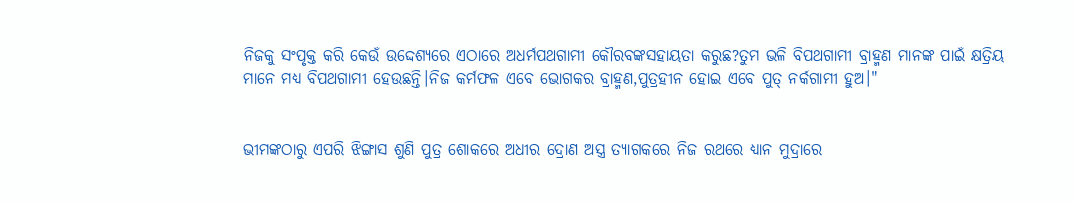ନିଜକୁ ସଂପୃକ୍ତ କରି କେଉଁ ଉଦ୍ଦେଶ୍ୟରେ ଏଠାରେ ଅଧର୍ମପଥଗାମୀ କୌରବଙ୍କସହାୟତା କରୁଛ?ତୁମ ଭଳି ବିପଥଗାମୀ ବ୍ରାହ୍ମଣ ମାନଙ୍କ ପାଇଁ କ୍ଷତ୍ରିୟ ମାନେ ମଧ୍ୟ ବିପଥଗାମୀ ହେଉଛନ୍ତି।ନିଜ କର୍ମଫଳ ଏବେ ଭୋଗକର ବ୍ରାହ୍ମଣ,ପୁତ୍ରହୀନ ହୋଇ ଏବେ ପୁତ୍ ନର୍କଗାମୀ ହୁଅ।"


ଭୀମଙ୍କଠାରୁ ଏପରି ଝିଙ୍ଗାସ ଶୁଣି ପୁତ୍ର ଶୋକରେ ଅଧୀର ଦ୍ରୋଣ ଅସ୍ତ୍ର ତ୍ୟାଗକରେ ନିଜ ରଥରେ ଧ୍ୟାନ ମୁଦ୍ରାରେ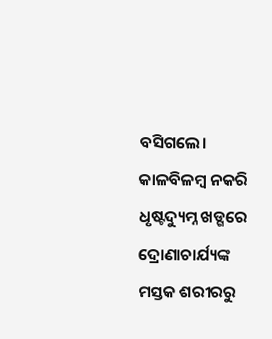ବସିଗଲେ। କାଳବିଳମ୍ବ ନକରି ଧୃଷ୍ଟଦ୍ୟୁମ୍ନ ଖଡ୍ଗରେ ଦ୍ରୋଣାଚାର୍ଯ୍ୟଙ୍କ ମସ୍ତକ ଶରୀରରୁ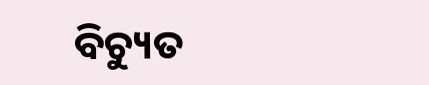ବିଚ୍ୟୁତ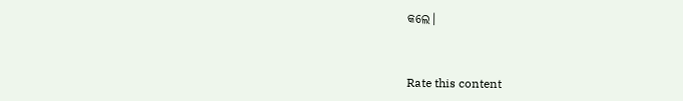କଲେ।



Rate this content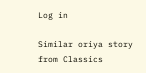Log in

Similar oriya story from Classics